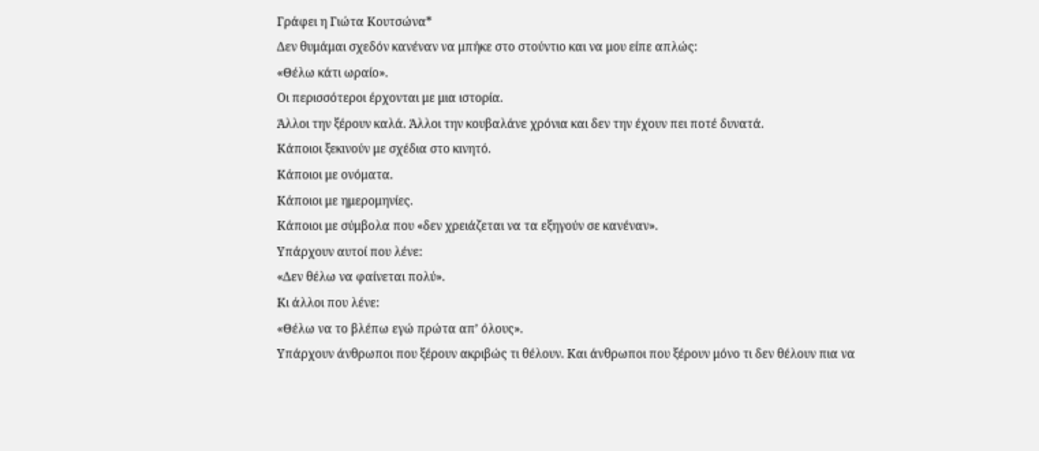Γράφει η Γιώτα Κουτσώνα*
Δεν θυμάμαι σχεδόν κανέναν να μπήκε στο στούντιο και να μου είπε απλώς:
«Θέλω κάτι ωραίο».
Οι περισσότεροι έρχονται με μια ιστορία.
Άλλοι την ξέρουν καλά. Άλλοι την κουβαλάνε χρόνια και δεν την έχουν πει ποτέ δυνατά.
Κάποιοι ξεκινούν με σχέδια στο κινητό.
Κάποιοι με ονόματα.
Κάποιοι με ημερομηνίες.
Κάποιοι με σύμβολα που «δεν χρειάζεται να τα εξηγούν σε κανέναν».
Υπάρχουν αυτοί που λένε:
«Δεν θέλω να φαίνεται πολύ».
Κι άλλοι που λένε:
«Θέλω να το βλέπω εγώ πρώτα απ’ όλους».
Υπάρχουν άνθρωποι που ξέρουν ακριβώς τι θέλουν. Και άνθρωποι που ξέρουν μόνο τι δεν θέλουν πια να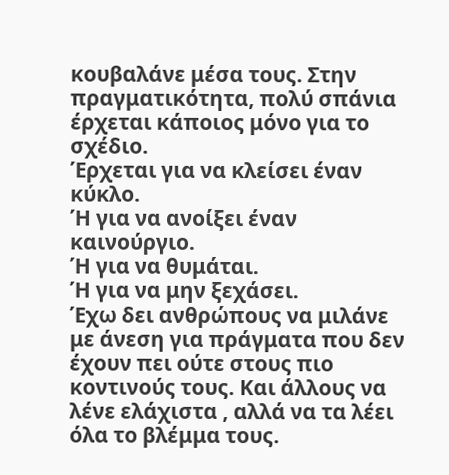κουβαλάνε μέσα τους. Στην πραγματικότητα, πολύ σπάνια έρχεται κάποιος μόνο για το σχέδιο.
Έρχεται για να κλείσει έναν κύκλο.
Ή για να ανοίξει έναν καινούργιο.
Ή για να θυμάται.
Ή για να μην ξεχάσει.
Έχω δει ανθρώπους να μιλάνε με άνεση για πράγματα που δεν έχουν πει ούτε στους πιο κοντινούς τους. Και άλλους να λένε ελάχιστα , αλλά να τα λέει όλα το βλέμμα τους.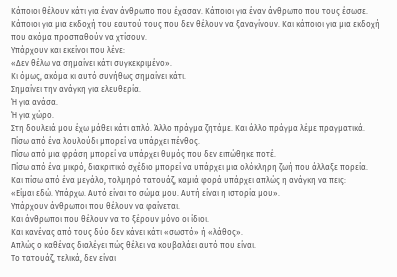Κάποιοι θέλουν κάτι για έναν άνθρωπο που έχασαν. Κάποιοι για έναν άνθρωπο που τους έσωσε. Κάποιοι για μια εκδοχή του εαυτού τους που δεν θέλουν να ξαναγίνουν. Και κάποιοι για μια εκδοχή που ακόμα προσπαθούν να χτίσουν.
Υπάρχουν και εκείνοι που λένε:
«Δεν θέλω να σημαίνει κάτι συγκεκριμένο».
Κι όμως, ακόμα κι αυτό συνήθως σημαίνει κάτι.
Σημαίνει την ανάγκη για ελευθερία.
Ή για ανάσα.
Ή για χώρο.
Στη δουλειά μου έχω μάθει κάτι απλό. Άλλο πράγμα ζητάμε. Και άλλο πράγμα λέμε πραγματικά.
Πίσω από ένα λουλούδι μπορεί να υπάρχει πένθος.
Πίσω από μια φράση μπορεί να υπάρχει θυμός που δεν ειπώθηκε ποτέ.
Πίσω από ένα μικρό, διακριτικό σχέδιο μπορεί να υπάρχει μια ολόκληρη ζωή που άλλαξε πορεία.
Και πίσω από ένα μεγάλο, τολμηρό τατουάζ, καμιά φορά υπάρχει απλώς η ανάγκη να πεις:
«Είμαι εδώ. Υπάρχω. Αυτό είναι το σώμα μου. Αυτή είναι η ιστορία μου».
Υπάρχουν άνθρωποι που θέλουν να φαίνεται.
Και άνθρωποι που θέλουν να το ξέρουν μόνο οι ίδιοι.
Και κανένας από τους δύο δεν κάνει κάτι «σωστό» ή «λάθος».
Απλώς ο καθένας διαλέγει πώς θέλει να κουβαλάει αυτό που είναι.
Το τατουάζ, τελικά, δεν είναι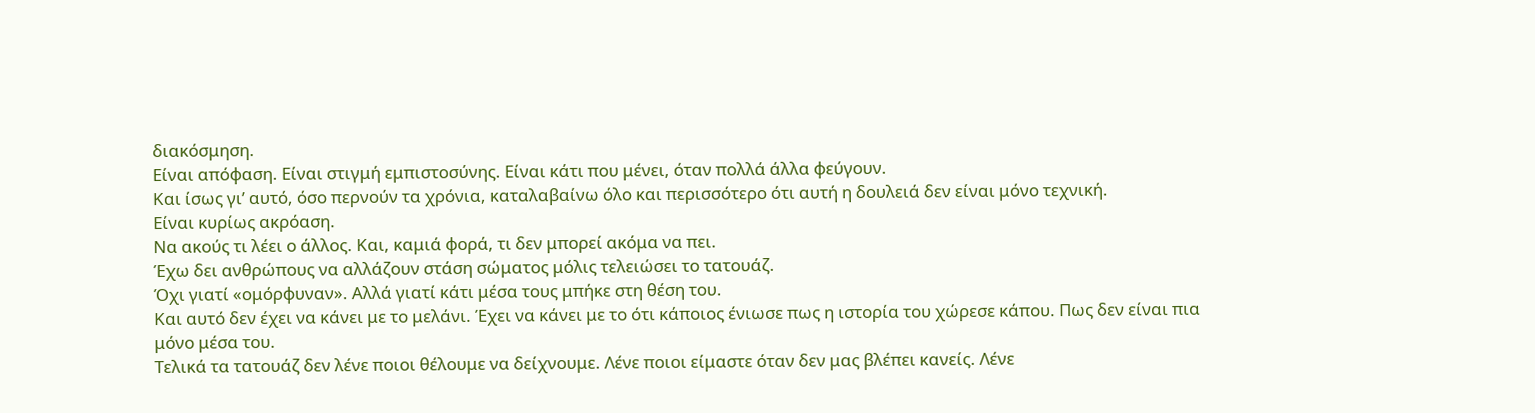διακόσμηση.
Είναι απόφαση. Είναι στιγμή εμπιστοσύνης. Είναι κάτι που μένει, όταν πολλά άλλα φεύγουν.
Και ίσως γι’ αυτό, όσο περνούν τα χρόνια, καταλαβαίνω όλο και περισσότερο ότι αυτή η δουλειά δεν είναι μόνο τεχνική.
Είναι κυρίως ακρόαση.
Να ακούς τι λέει ο άλλος. Και, καμιά φορά, τι δεν μπορεί ακόμα να πει.
Έχω δει ανθρώπους να αλλάζουν στάση σώματος μόλις τελειώσει το τατουάζ.
Όχι γιατί «ομόρφυναν». Αλλά γιατί κάτι μέσα τους μπήκε στη θέση του.
Και αυτό δεν έχει να κάνει με το μελάνι. Έχει να κάνει με το ότι κάποιος ένιωσε πως η ιστορία του χώρεσε κάπου. Πως δεν είναι πια μόνο μέσα του.
Τελικά τα τατουάζ δεν λένε ποιοι θέλουμε να δείχνουμε. Λένε ποιοι είμαστε όταν δεν μας βλέπει κανείς. Λένε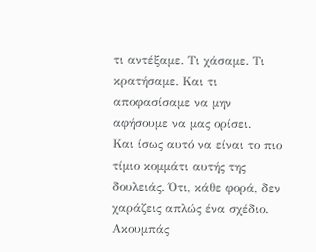τι αντέξαμε. Τι χάσαμε. Τι κρατήσαμε. Και τι αποφασίσαμε να μην αφήσουμε να μας ορίσει.
Και ίσως αυτό να είναι το πιο τίμιο κομμάτι αυτής της δουλειάς. Ότι, κάθε φορά, δεν χαράζεις απλώς ένα σχέδιο. Ακουμπάς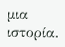μια ιστορία.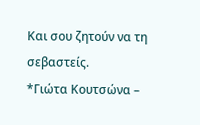Και σου ζητούν να τη σεβαστείς.
*Γιώτα Κουτσώνα –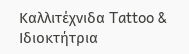Καλλιτέχνιδα Tattoo & Ιδιοκτήτρια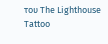του The Lighthouse Tattoo